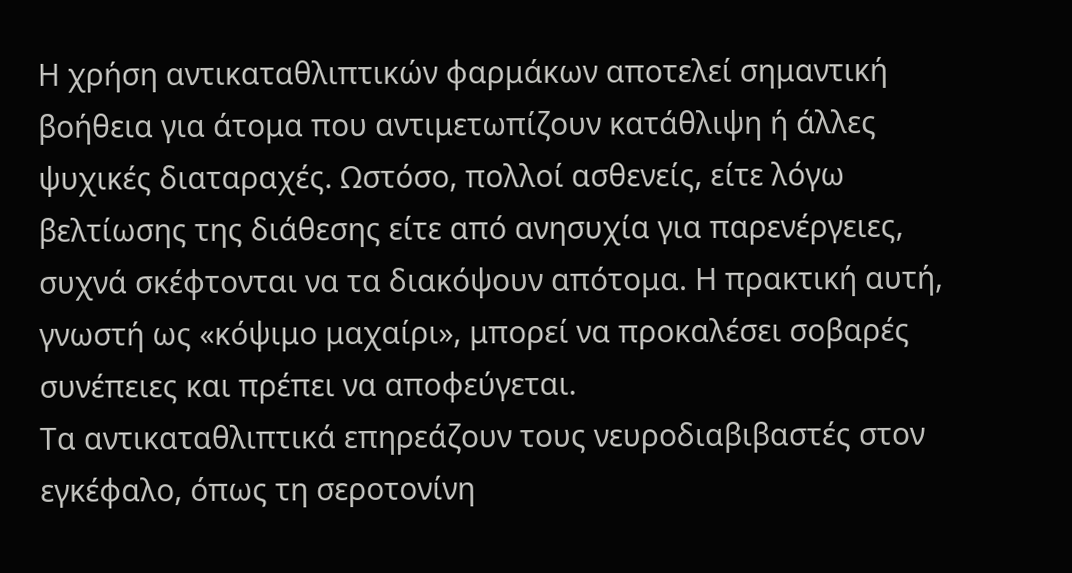Η χρήση αντικαταθλιπτικών φαρμάκων αποτελεί σημαντική βοήθεια για άτομα που αντιμετωπίζουν κατάθλιψη ή άλλες ψυχικές διαταραχές. Ωστόσο, πολλοί ασθενείς, είτε λόγω βελτίωσης της διάθεσης είτε από ανησυχία για παρενέργειες, συχνά σκέφτονται να τα διακόψουν απότομα. Η πρακτική αυτή, γνωστή ως «κόψιμο μαχαίρι», μπορεί να προκαλέσει σοβαρές συνέπειες και πρέπει να αποφεύγεται.
Τα αντικαταθλιπτικά επηρεάζουν τους νευροδιαβιβαστές στον εγκέφαλο, όπως τη σεροτονίνη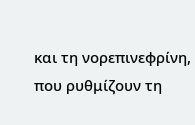και τη νορεπινεφρίνη, που ρυθμίζουν τη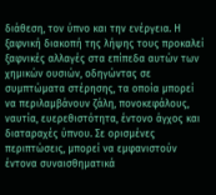διάθεση, τον ύπνο και την ενέργεια. Η ξαφνική διακοπή της λήψης τους προκαλεί ξαφνικές αλλαγές στα επίπεδα αυτών των χημικών ουσιών, οδηγώντας σε συμπτώματα στέρησης, τα οποία μπορεί να περιλαμβάνουν ζάλη, πονοκεφάλους, ναυτία, ευερεθιστότητα, έντονο άγχος και διαταραχές ύπνου. Σε ορισμένες περιπτώσεις, μπορεί να εμφανιστούν έντονα συναισθηματικά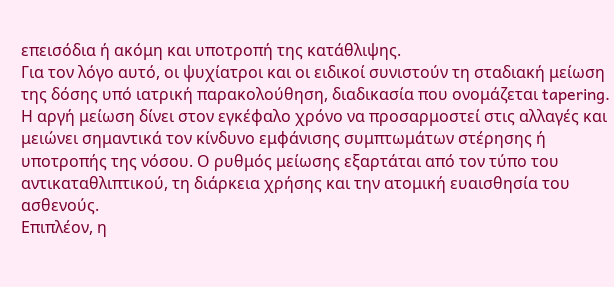επεισόδια ή ακόμη και υποτροπή της κατάθλιψης.
Για τον λόγο αυτό, οι ψυχίατροι και οι ειδικοί συνιστούν τη σταδιακή μείωση της δόσης υπό ιατρική παρακολούθηση, διαδικασία που ονομάζεται tapering. Η αργή μείωση δίνει στον εγκέφαλο χρόνο να προσαρμοστεί στις αλλαγές και μειώνει σημαντικά τον κίνδυνο εμφάνισης συμπτωμάτων στέρησης ή υποτροπής της νόσου. Ο ρυθμός μείωσης εξαρτάται από τον τύπο του αντικαταθλιπτικού, τη διάρκεια χρήσης και την ατομική ευαισθησία του ασθενούς.
Επιπλέον, η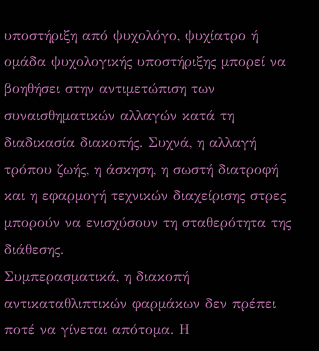υποστήριξη από ψυχολόγο, ψυχίατρο ή ομάδα ψυχολογικής υποστήριξης μπορεί να βοηθήσει στην αντιμετώπιση των συναισθηματικών αλλαγών κατά τη διαδικασία διακοπής. Συχνά, η αλλαγή τρόπου ζωής, η άσκηση, η σωστή διατροφή και η εφαρμογή τεχνικών διαχείρισης στρες μπορούν να ενισχύσουν τη σταθερότητα της διάθεσης.
Συμπερασματικά, η διακοπή αντικαταθλιπτικών φαρμάκων δεν πρέπει ποτέ να γίνεται απότομα. Η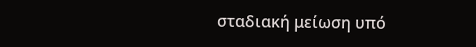σταδιακή μείωση υπό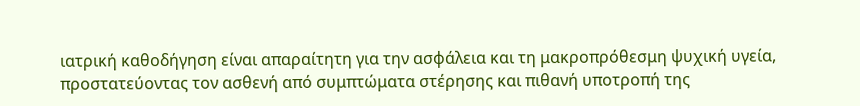ιατρική καθοδήγηση είναι απαραίτητη για την ασφάλεια και τη μακροπρόθεσμη ψυχική υγεία, προστατεύοντας τον ασθενή από συμπτώματα στέρησης και πιθανή υποτροπή της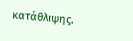κατάθλιψης.